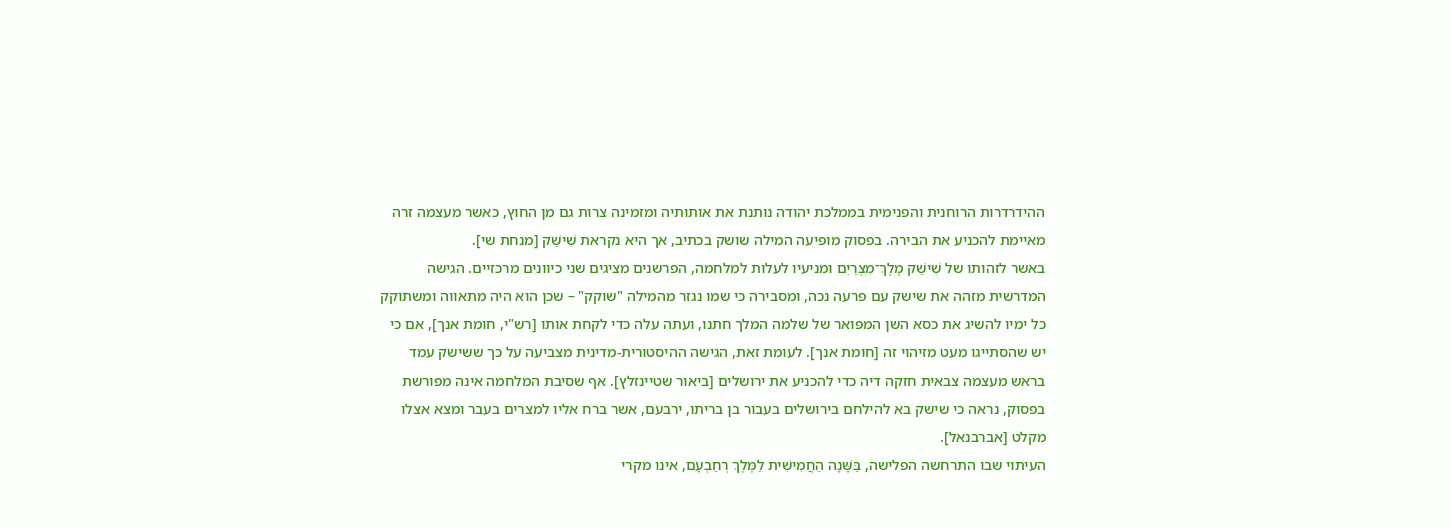ההידרדרות הרוחנית והפנימית בממלכת יהודה נותנת את אותותיה ומזמינה צרות גם מן החוץ, כאשר מעצמה זרה מאיימת להכניע את הבירה. בפסוק מופיעה המילה שושק בכתיב, אך היא נקראת שִׁישַׁק [מנחת שי].
באשר לזהותו של שִׁישַׁק מֶלֶךְ־מִצְרַיִם ומניעיו לעלות למלחמה, הפרשנים מציגים שני כיוונים מרכזיים. הגישה המדרשית מזהה את שישק עם פרעה נכה, ומסבירה כי שמו נגזר מהמילה "שוקק" – שכן הוא היה מתאווה ומשתוקק כל ימיו להשיג את כסא השן המפואר של שלמה המלך חתנו, ועתה עלה כדי לקחת אותו [רש"י, חומת אנך], אם כי יש שהסתייגו מעט מזיהוי זה [חומת אנך]. לעומת זאת, הגישה ההיסטורית-מדינית מצביעה על כך ששישק עמד בראש מעצמה צבאית חזקה דיה כדי להכניע את ירושלים [ביאור שטיינזלץ]. אף שסיבת המלחמה אינה מפורשת בפסוק, נראה כי שישק בא להילחם בירושלים בעבור בן בריתו, ירבעם, אשר ברח אליו למצרים בעבר ומצא אצלו מקלט [אברבנאל].
העיתוי שבו התרחשה הפלישה, בַּשָּׁנָה הַחֲמִישִׁית לַמֶּלֶךְ רְחַבְעָם, אינו מקרי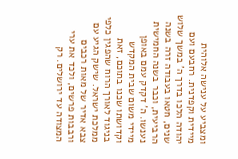ומצביע על ענישה אלוהית מיידית וקפדנית. רחבעם ועם יהודה הלכו בדרך ה' במשך שלוש שנים, חטאו בעבודה זרה בשנה הרביעית, וכבר בשנה החמישית נענשו. ה' דקדק עמם באופן מיידי משום שבית המקדש וקדושתו שכנו בתוכם, זאת בניגוד לאורך הרוח שהפגין כלפי ממלכת ישראל. שישק הגיע עם צבא אדיר של מאות רכבים ורבבות פרשים, ולכד את ערי המצודה עד ירושלים. רק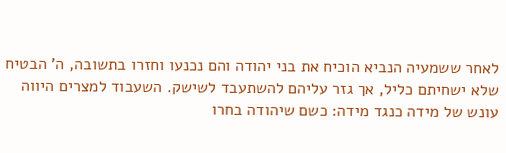לאחר ששמעיה הנביא הוכיח את בני יהודה והם נכנעו וחזרו בתשובה, ה' הבטיח שלא ישחיתם כליל, אך גזר עליהם להשתעבד לשישק. השעבוד למצרים היווה עונש של מידה כנגד מידה: כשם שיהודה בחרו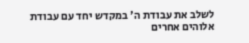לשלב את עבודת ה' במקדש יחד עם עבודת אלוהים אחרים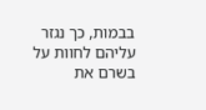בבמות, כך נגזר עליהם לחוות על בשרם את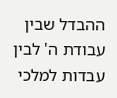ההבדל שבין עבודת ה' לבין עבדות למלכי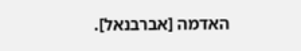האדמה [אברבנאל].